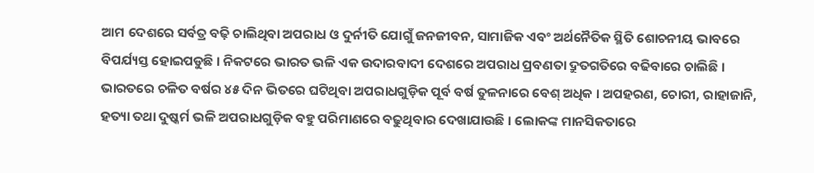ଆମ ଦେଶରେ ସର୍ବତ୍ର ବଢ଼ି ଚାଲିଥିବା ଅପରାଧ ଓ ଦୁର୍ନୀତି ଯୋଗୁଁ ଜନଜୀବନ, ସାମାଜିକ ଏବଂ ଅର୍ଥନୈତିକ ସ୍ଥିତି ଶୋଚନୀୟ ଭାବରେ ବିପର୍ଯ୍ୟସ୍ତ ହୋଇପଡୁଛି । ନିକଟରେ ଭାରତ ଭଳି ଏକ ଉଦାରବାଦୀ ଦେଶରେ ଅପରାଧ ପ୍ରବଣତା ଦ୍ରୁତଗତିରେ ବଢିବାରେ ଚାଲିଛି । ଭାରତରେ ଚଳିତ ବର୍ଷର ୪୫ ଦିନ ଭିତରେ ଘଟିଥିବା ଅପରାଧଗୁଡ଼ିକ ପୂର୍ବ ବର୍ଷ ତୁଳନାରେ ବେଶ୍ ଅଧିକ । ଅପହରଣ, ଚୋରୀ, ରାହାଜାନି, ହତ୍ୟା ତଥା ଦୁଷ୍କର୍ମ ଭଳି ଅପରାଧଗୁଡ଼ିକ ବହୁ ପରିମାଣରେ ବଢୁଥିବାର ଦେଖାଯାଉଛି । ଲୋକଙ୍କ ମାନସିକତାରେ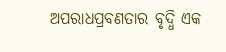ଅପରାଧପ୍ରବଣତାର ବୃଦ୍ଧି ଏକ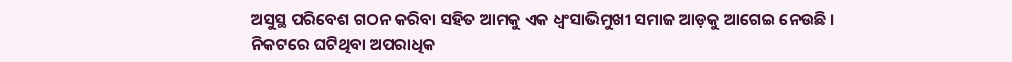ଅସୁସ୍ଥ ପରିବେଶ ଗଠନ କରିବା ସହିତ ଆମକୁ ଏକ ଧ୍ୱଂସାଭିମୁଖୀ ସମାଜ ଆଡ଼କୁ ଆଗେଇ ନେଉଛି ।
ନିକଟରେ ଘଟିଥିବା ଅପରାଧିକ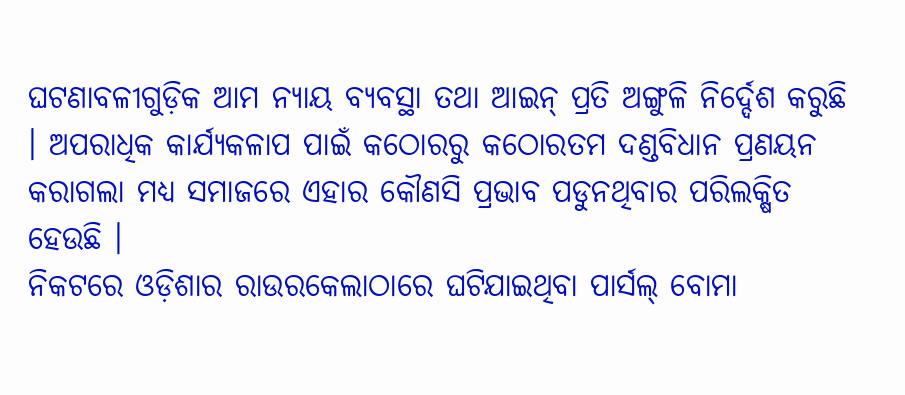ଘଟଣାବଳୀଗୁଡ଼ିକ ଆମ ନ୍ୟାୟ ବ୍ୟବସ୍ଥା ତଥା ଆଇନ୍ ପ୍ରତି ଅଙ୍ଗୁଳି ନିର୍ଦ୍ଦେଶ କରୁଛି । ଅପରାଧିକ କାର୍ଯ୍ୟକଳାପ ପାଇଁ କଠୋରରୁ କଠୋରତମ ଦଣ୍ଡବିଧାନ ପ୍ରଣୟନ କରାଗଲା ମଧ୍ୟ ସମାଜରେ ଏହାର କୌଣସି ପ୍ରଭାବ ପଡୁନଥିବାର ପରିଲକ୍ଷିତ ହେଉଛି ।
ନିକଟରେ ଓଡ଼ିଶାର ରାଉରକେଲାଠାରେ ଘଟିଯାଇଥିବା ପାର୍ସଲ୍ ବୋମା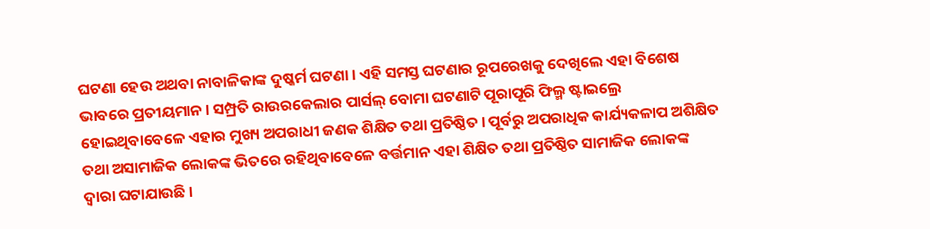ଘଟଣା ହେଉ ଅଥବା ନାବାଳିକାଙ୍କ ଦୁଷ୍କର୍ମ ଘଟଣା । ଏହି ସମସ୍ତ ଘଟଣାର ରୂପରେଖକୁ ଦେଖିଲେ ଏହା ବିଶେଷ ଭାବରେ ପ୍ରତୀୟମାନ । ସମ୍ପ୍ରତି ରାଉରକେଲାର ପାର୍ସଲ୍ ବୋମା ଘଟଣାଟି ପୂରାପୂରି ଫିଲ୍ମ ଷ୍ଟାଇଲ୍ରେ ହୋଇଥିବାବେଳେ ଏହାର ମୁଖ୍ୟ ଅପରାଧୀ ଜଣକ ଶିକ୍ଷିତ ତଥା ପ୍ରତିଷ୍ଠିତ । ପୂର୍ବରୁ ଅପରାଧିକ କାର୍ଯ୍ୟକଳାପ ଅଶିକ୍ଷିତ ତଥା ଅସାମାଜିକ ଲୋକଙ୍କ ଭିତରେ ରହିଥିବାବେଳେ ବର୍ତ୍ତମାନ ଏହା ଶିକ୍ଷିତ ତଥା ପ୍ରତିଷ୍ଠିତ ସାମାଜିକ ଲୋକଙ୍କ ଦ୍ୱାରା ଘଟାଯାଉଛି ।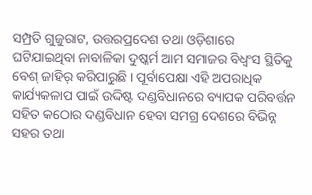ସମ୍ପ୍ରତି ଗୁଜୁରାଟ, ଉତ୍ତରପ୍ରଦେଶ ତଥା ଓଡ଼ିଶାରେ ଘଟିଯାଇଥିବା ନାବାଳିକା ଦୁଷ୍କର୍ମ ଆମ ସମାଜର ବିଧ୍ୱଂସ ସ୍ଥିତିକୁ ବେଶ୍ ଜାହିର୍ କରିପାରୁଛି । ପୂର୍ବାପେକ୍ଷା ଏହି ଅପରାଧିକ କାର୍ଯ୍ୟକଳାପ ପାଇଁ ଉଦ୍ଦିଷ୍ଟ ଦଣ୍ଡବିଧାନରେ ବ୍ୟାପକ ପରିବର୍ତ୍ତନ ସହିତ କଠୋର ଦଣ୍ଡବିଧାନ ହେବା ସମଗ୍ର ଦେଶରେ ବିଭିନ୍ନ ସହର ତଥା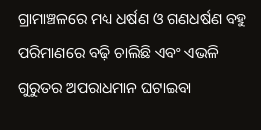ଗ୍ରାମାଞ୍ଚଳରେ ମଧ୍ୟ ଧର୍ଷଣ ଓ ଗଣଧର୍ଷଣ ବହୁ ପରିମାଣରେ ବଢ଼ି ଚାଲିଛି ଏବଂ ଏଭଳି ଗୁରୁତର ଅପରାଧମାନ ଘଟାଇବା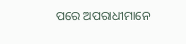ପରେ ଅପରାଧୀମାନେ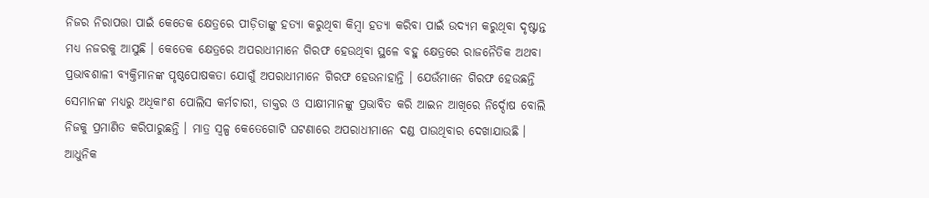ନିଜର ନିରାପତ୍ତା ପାଇଁ କେତେକ କ୍ଷେତ୍ରରେ ପୀଡ଼ିତାଙ୍କୁ ହତ୍ୟା କରୁଥିବା କିମ୍ବା ହତ୍ୟା କରିବା ପାଇଁ ଉଦ୍ୟମ କରୁଥିବା ଦୃଷ୍ଟାନ୍ତ ମଧ୍ୟ ନଜରକୁ ଆସୁଛି । କେତେକ କ୍ଷେତ୍ରରେ ଅପରାଧୀମାନେ ଗିରଫ ହେଉଥିବା ସ୍ଥଳେ ବହୁ କ୍ଷେତ୍ରରେ ରାଜନୈତିକ ଅଥବା ପ୍ରଭାବଶାଳୀ ବ୍ୟକ୍ତିମାନଙ୍କ ପୃଷ୍ଠପୋଷକତା ଯୋଗୁଁ ଅପରାଧୀମାନେ ଗିରଫ ହେଉନାହାନ୍ତି । ଯେଉଁମାନେ ଗିରଫ ହେଉଛନ୍ତି ସେମାନଙ୍କ ମଧ୍ୟରୁ ଅଧିକାଂଶ ପୋଲିସ କର୍ମଚାରୀ, ଡାକ୍ତର ଓ ସାକ୍ଷୀମାନଙ୍କୁ ପ୍ରଭାବିତ କରି ଆଇନ ଆଖିରେ ନିର୍ଦ୍ଦୋଷ ବୋଲି ନିଜକୁ ପ୍ରମାଣିତ କରିପାରୁଛନ୍ତି । ମାତ୍ର ସ୍ୱଳ୍ପ କେତେଗୋଟି ଘଟଣାରେ ଅପରାଧୀମାନେ ଦଣ୍ଡ ପାଉଥିବାର ଦେଖାଯାଉଛି ।
ଆଧୁନିକ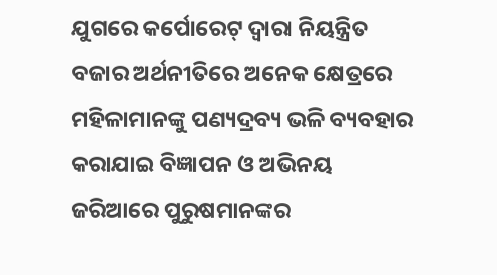ଯୁଗରେ କର୍ପୋରେଟ୍ ଦ୍ୱାରା ନିୟନ୍ତ୍ରିତ ବଜାର ଅର୍ଥନୀତିରେ ଅନେକ କ୍ଷେତ୍ରରେ ମହିଳାମାନଙ୍କୁ ପଣ୍ୟଦ୍ରବ୍ୟ ଭଳି ବ୍ୟବହାର କରାଯାଇ ବିଜ୍ଞାପନ ଓ ଅଭିନୟ ଜରିଆରେ ପୁରୁଷମାନଙ୍କର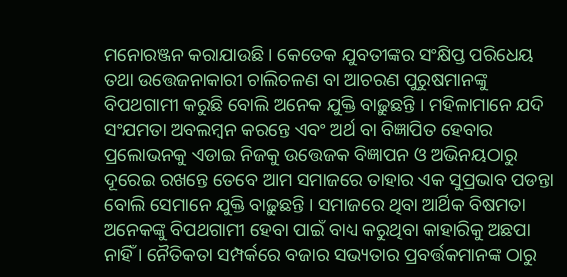ମନୋରଞ୍ଜନ କରାଯାଉଛି । କେତେକ ଯୁବତୀଙ୍କର ସଂକ୍ଷିପ୍ତ ପରିଧେୟ ତଥା ଉତ୍ତେଜନାକାରୀ ଚାଲିଚଳଣ ବା ଆଚରଣ ପୁରୁଷମାନଙ୍କୁ ବିପଥଗାମୀ କରୁଛି ବୋଲି ଅନେକ ଯୁକ୍ତି ବାଢ଼ୁଛନ୍ତି । ମହିଳାମାନେ ଯଦି ସଂଯମତା ଅବଲମ୍ବନ କରନ୍ତେ ଏବଂ ଅର୍ଥ ବା ବିଜ୍ଞାପିତ ହେବାର ପ୍ରଲୋଭନକୁ ଏଡାଇ ନିଜକୁ ଉତ୍ତେଜକ ବିଜ୍ଞାପନ ଓ ଅଭିନୟଠାରୁ ଦୂରେଇ ରଖନ୍ତେ ତେବେ ଆମ ସମାଜରେ ତାହାର ଏକ ସୁପ୍ରଭାବ ପଡନ୍ତା ବୋଲି ସେମାନେ ଯୁକ୍ତି ବାଢ଼ୁଛନ୍ତି । ସମାଜରେ ଥିବା ଆର୍ଥିକ ବିଷମତା ଅନେକଙ୍କୁ ବିପଥଗାମୀ ହେବା ପାଇଁ ବାଧ୍ୟ କରୁଥିବା କାହାରିକୁ ଅଛପା ନାହିଁ । ନୈତିକତା ସମ୍ପର୍କରେ ବଜାର ସଭ୍ୟତାର ପ୍ରବର୍ତ୍ତକମାନଙ୍କ ଠାରୁ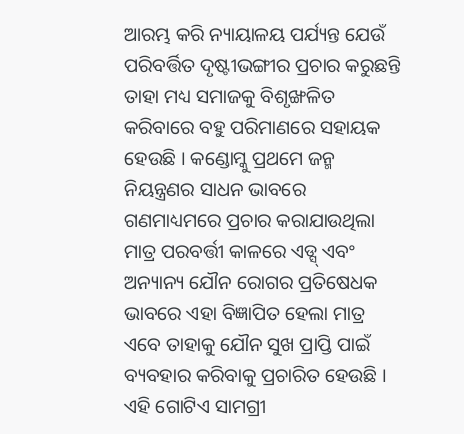ଆରମ୍ଭ କରି ନ୍ୟାୟାଳୟ ପର୍ଯ୍ୟନ୍ତ ଯେଉଁ ପରିବର୍ତ୍ତିତ ଦୃଷ୍ଟୀଭଙ୍ଗୀର ପ୍ରଚାର କରୁଛନ୍ତି ତାହା ମଧ୍ୟ ସମାଜକୁ ବିଶୃଙ୍ଖଳିତ କରିବାରେ ବହୁ ପରିମାଣରେ ସହାୟକ ହେଉଛି । କଣ୍ଡୋମ୍କୁ ପ୍ରଥମେ ଜନ୍ମ ନିୟନ୍ତ୍ରଣର ସାଧନ ଭାବରେ ଗଣମାଧ୍ୟମରେ ପ୍ରଚାର କରାଯାଉଥିଲା ମାତ୍ର ପରବର୍ତ୍ତୀ କାଳରେ ଏଡ୍ସ୍ ଏବଂ ଅନ୍ୟାନ୍ୟ ଯୌନ ରୋଗର ପ୍ରତିଷେଧକ ଭାବରେ ଏହା ବିଜ୍ଞାପିତ ହେଲା ମାତ୍ର ଏବେ ତାହାକୁ ଯୌନ ସୁଖ ପ୍ରାପ୍ତି ପାଇଁ ବ୍ୟବହାର କରିବାକୁ ପ୍ରଚାରିତ ହେଉଛି । ଏହି ଗୋଟିଏ ସାମଗ୍ରୀ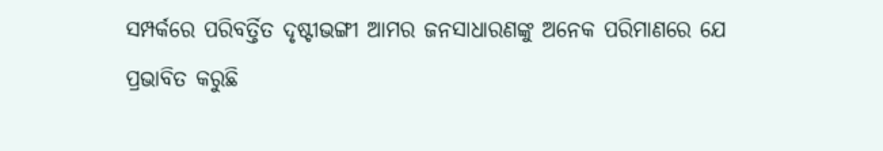ସମ୍ପର୍କରେ ପରିବର୍ତ୍ତିତ ଦୃଷ୍ଟୀଭଙ୍ଗୀ ଆମର ଜନସାଧାରଣଙ୍କୁ ଅନେକ ପରିମାଣରେ ଯେ ପ୍ରଭାବିତ କରୁଛି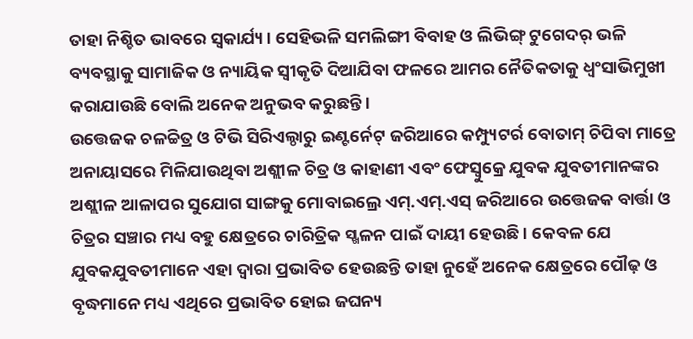ତାହା ନିଶ୍ଚିତ ଭାବରେ ସ୍ୱକାର୍ଯ୍ୟ । ସେହିଭଳି ସମଲିଙ୍ଗୀ ବିବାହ ଓ ଲିଭିଙ୍ଗ୍ ଟୁଗେଦର୍ ଭଳି ବ୍ୟବସ୍ଥାକୁ ସାମାଜିକ ଓ ନ୍ୟାୟିକ ସ୍ୱୀକୃତି ଦିଆଯିବା ଫଳରେ ଆମର ନୈତିକତାକୁ ଧ୍ୱଂସାଭିମୁଖୀ କରାଯାଉଛି ବୋଲି ଅନେକ ଅନୁଭବ କରୁଛନ୍ତି ।
ଉତ୍ତେଜକ ଚଳଚ୍ଚିତ୍ର ଓ ଟିଭି ସିରିଏଲ୍ଠାରୁ ଇଣ୍ଟର୍ନେଟ୍ ଜରିଆରେ କମ୍ପ୍ୟୁଟର୍ର ବୋତାମ୍ ଚିପିବା ମାତ୍ରେ ଅନାୟାସରେ ମିଳିଯାଉଥିବା ଅଶ୍ଲୀଳ ଚିତ୍ର ଓ କାହାଣୀ ଏବଂ ଫେସ୍ବୁକ୍ରେ ଯୁବକ ଯୁବତୀମାନଙ୍କର ଅଶ୍ଲୀଳ ଆଳାପର ସୁଯୋଗ ସାଙ୍ଗକୁ ମୋବାଇଲ୍ରେ ଏମ୍.ଏମ୍.ଏସ୍ ଜରିଆରେ ଉତ୍ତେଜକ ବାର୍ତ୍ତା ଓ ଚିତ୍ରର ସଞ୍ଚାର ମଧ୍ୟ ବହୁ କ୍ଷେତ୍ରରେ ଚାରିତ୍ରିକ ସ୍ଖଳନ ପାଇଁ ଦାୟୀ ହେଉଛି । କେବଳ ଯେ ଯୁବକଯୁବତୀମାନେ ଏହା ଦ୍ୱାରା ପ୍ରଭାବିତ ହେଉଛନ୍ତି ତାହା ନୁହେଁ ଅନେକ କ୍ଷେତ୍ରରେ ପୌଢ଼ ଓ ବୃଦ୍ଧମାନେ ମଧ୍ୟ ଏଥିରେ ପ୍ରଭାବିତ ହୋଇ ଜଘନ୍ୟ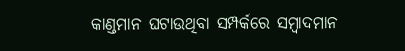କାଣ୍ଡମାନ ଘଟାଉଥିବା ସମ୍ପର୍କରେ ସମ୍ବାଦମାନ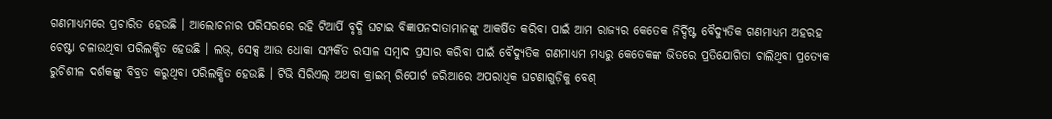ଗଣମାଧ୍ୟମରେ ପ୍ରଚାରିତ ହେଉଛି । ଆଲୋଚନାର ପରିସରରେ ରହି ଟିଆର୍ପି ବୃଦ୍ଧି ଘଟାଇ ବିଜ୍ଞାପନଦାତାମାନଙ୍କୁ ଆକର୍ଷିତ କରିବା ପାଇଁ ଆମ ରାଜ୍ୟର କେତେକ ନିର୍ଦ୍ଦିଷ୍ଟ ବୈଦ୍ୟୁତିକ ଗଣମାଧ୍ୟମ ଅହରହ ଚେଷ୍ଟା ଚଳାଉଥିବା ପରିଲକ୍ଷିତ ହେଉଛି । ଲଭ୍, ସେକ୍ସ ଆଉ ଧୋକା ସମ୍ପର୍କିତ ରସାଳ ସମ୍ବାଦ ପ୍ରସାର କରିବା ପାଇଁ ବୈଦ୍ୟୁତିକ ଗଣମାଧ୍ୟମ ମଧ୍ୟରୁ କେତେକଙ୍କ ଭିତରେ ପ୍ରତିଯୋଗିତା ଚାଲିଥିବା ପ୍ରତ୍ୟେକ ରୁଚିଶୀଳ ଦର୍ଶକଙ୍କୁ ବିବ୍ରତ କରୁଥିବା ପରିଲକ୍ଷିତ ହେଉଛି । ଟିଭି ସିରିଏଲ୍ ଅଥବା କ୍ରାଇମ୍ ରିପୋର୍ଟ ଜରିଆରେ ଅପରାଧିକ ଘଟଣାଗୁଡ଼ିକୁ ବେଶ୍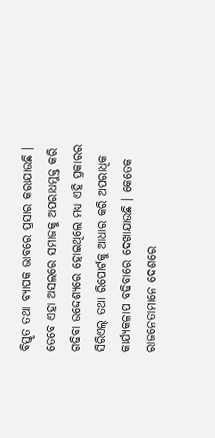ବିସ୍ତୃତ ତଥା ବ୍ୟାପକ ଭାବରେ ପ୍ରସାର କରାଯାଉଛି । ତେବେ ଏହା ଅସଲରେ ସମାଜକୁ ଅପରାଧମୁକ୍ତ କରି ଗଢିବା ଉଦ୍ଦେଶ୍ୟରେ ହୋଇଥିଲେ ମଧ୍ୟ ଏହି ପ୍ରକାରର ସିରିଏଲ୍ ତଥା ରିପୋର୍ଟକୁ ଆଧାର କରି ଅପରାଧିକ କାର୍ଯ୍ୟକଳାପ ବଢିବାରେ ଦେଖାଯାଉଛି । କେତେକ ରାଜନେତାମାନେ ଦେଶରେ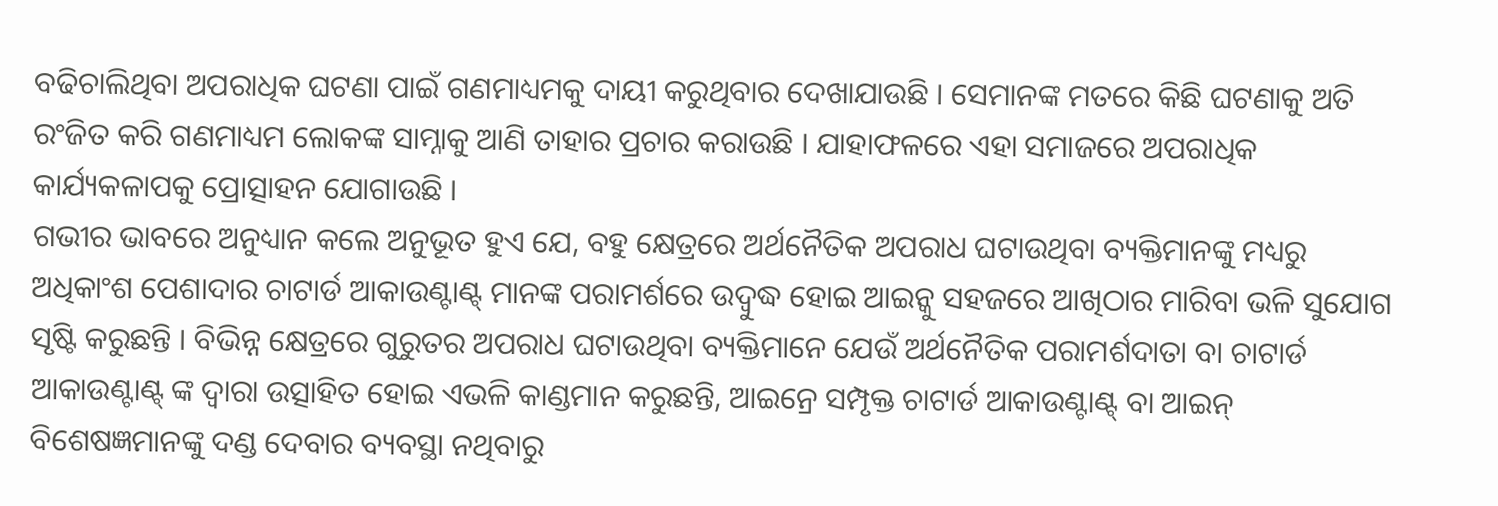ବଢିଚାଲିଥିବା ଅପରାଧିକ ଘଟଣା ପାଇଁ ଗଣମାଧ୍ୟମକୁ ଦାୟୀ କରୁଥିବାର ଦେଖାଯାଉଛି । ସେମାନଙ୍କ ମତରେ କିଛି ଘଟଣାକୁ ଅତି ରଂଜିତ କରି ଗଣମାଧ୍ୟମ ଲୋକଙ୍କ ସାମ୍ନାକୁ ଆଣି ତାହାର ପ୍ରଚାର କରାଉଛି । ଯାହାଫଳରେ ଏହା ସମାଜରେ ଅପରାଧିକ କାର୍ଯ୍ୟକଳାପକୁ ପ୍ରୋତ୍ସାହନ ଯୋଗାଉଛି ।
ଗଭୀର ଭାବରେ ଅନୁଧ୍ୟାନ କଲେ ଅନୁଭୂତ ହୁଏ ଯେ, ବହୁ କ୍ଷେତ୍ରରେ ଅର୍ଥନୈତିକ ଅପରାଧ ଘଟାଉଥିବା ବ୍ୟକ୍ତିମାନଙ୍କୁ ମଧ୍ୟରୁ ଅଧିକାଂଶ ପେଶାଦାର ଚାଟାର୍ଡ ଆକାଉଣ୍ଟାଣ୍ଟ୍ ମାନଙ୍କ ପରାମର୍ଶରେ ଉଦ୍ବୁଦ୍ଧ ହୋଇ ଆଇନ୍କୁ ସହଜରେ ଆଖିଠାର ମାରିବା ଭଳି ସୁଯୋଗ ସୃଷ୍ଟି କରୁଛନ୍ତି । ବିଭିନ୍ନ କ୍ଷେତ୍ରରେ ଗୁରୁତର ଅପରାଧ ଘଟାଉଥିବା ବ୍ୟକ୍ତିମାନେ ଯେଉଁ ଅର୍ଥନୈତିକ ପରାମର୍ଶଦାତା ବା ଚାଟାର୍ଡ ଆକାଉଣ୍ଟାଣ୍ଟ୍ ଙ୍କ ଦ୍ୱାରା ଉତ୍ସାହିତ ହୋଇ ଏଭଳି କାଣ୍ଡମାନ କରୁଛନ୍ତି, ଆଇନ୍ରେ ସମ୍ପୃକ୍ତ ଚାଟାର୍ଡ ଆକାଉଣ୍ଟାଣ୍ଟ୍ ବା ଆଇନ୍ ବିଶେଷଜ୍ଞମାନଙ୍କୁ ଦଣ୍ଡ ଦେବାର ବ୍ୟବସ୍ଥା ନଥିବାରୁ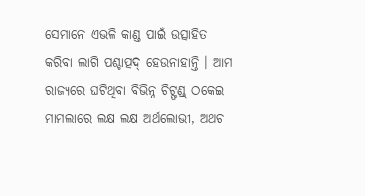ସେମାନେ ଏଭଳି କାଣ୍ଡ ପାଇଁ ଉତ୍ସାହିତ କରିବା ଲାଗି ପଶ୍ଚାତ୍ପଦ୍ ହେଉନାହାନ୍ତି । ଆମ ରାଜ୍ୟରେ ଘଟିଥିବା ବିଭିନ୍ନ ଚିଟ୍ଫଣ୍ଡ୍ ଠକେଇ ମାମଲାରେ ଲକ୍ଷ ଲକ୍ଷ ଅର୍ଥଲୋଭୀ, ଅଥଚ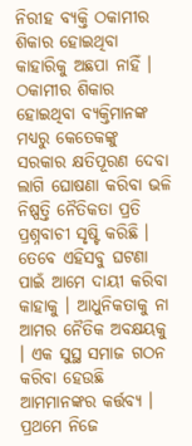ନିରୀହ ବ୍ୟକ୍ତି ଠକାମୀର ଶିକାର ହୋଇଥିବା କାହାରିକୁ ଅଛପା ନାହିଁ । ଠକାମୀର ଶିକାର ହୋଇଥିବା ବ୍ୟକ୍ତିମାନଙ୍କ ମଧ୍ୟରୁ କେତେକଙ୍କୁ ସରକାର କ୍ଷତିପୂରଣ ଦେବା ଲାଗି ଘୋଷଣା କରିବା ଭଳି ନିଷ୍ପତ୍ତି ନୈତିକତା ପ୍ରତି ପ୍ରଶ୍ନବାଚୀ ସୃଷ୍ଟି କରିଛି ।
ତେବେ ଏହିସବୁ ଘଟଣା ପାଇଁ ଆମେ ଦାୟୀ କରିବା କାହାକୁ । ଆଧୁନିକତାକୁ ନା ଆମର ନୈତିକ ଅବକ୍ଷୟକୁ । ଏକ ସୁସ୍ଥ ସମାଜ ଗଠନ କରିବା ହେଉଛି ଆମମାନଙ୍କର କର୍ତ୍ତବ୍ୟ । ପ୍ରଥମେ ନିଜେ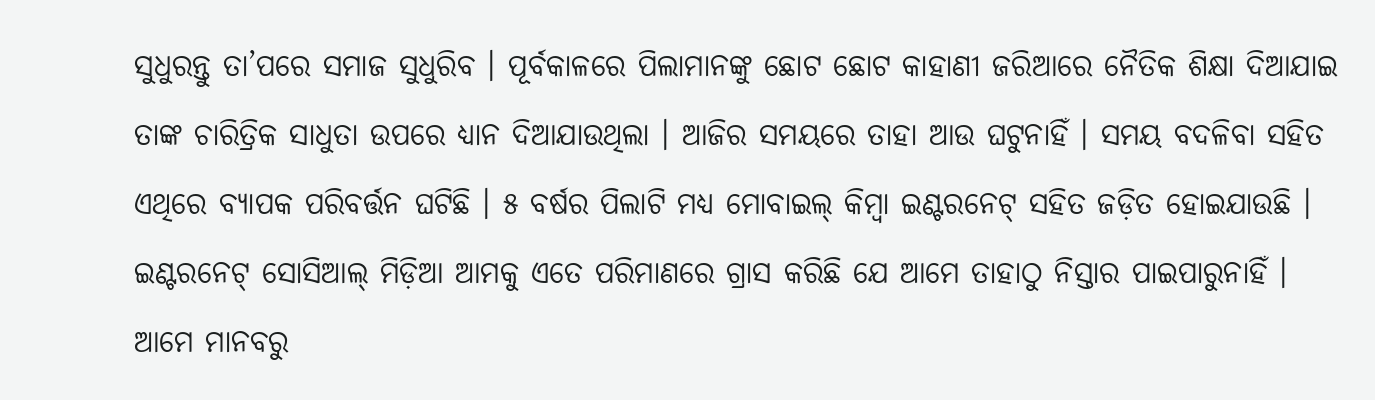ସୁଧୁରନ୍ତୁ ତା’ପରେ ସମାଜ ସୁଧୁରିବ । ପୂର୍ବକାଳରେ ପିଲାମାନଙ୍କୁ ଛୋଟ ଛୋଟ କାହାଣୀ ଜରିଆରେ ନୈତିକ ଶିକ୍ଷା ଦିଆଯାଇ ତାଙ୍କ ଚାରିତ୍ରିକ ସାଧୁତା ଉପରେ ଧ୍ୟାନ ଦିଆଯାଉଥିଲା । ଆଜିର ସମୟରେ ତାହା ଆଉ ଘଟୁନାହିଁ । ସମୟ ବଦଳିବା ସହିତ ଏଥିରେ ବ୍ୟାପକ ପରିବର୍ତ୍ତନ ଘଟିଛି । ୫ ବର୍ଷର ପିଲାଟି ମଧ୍ୟ ମୋବାଇଲ୍ କିମ୍ବା ଇଣ୍ଟରନେଟ୍ ସହିତ ଜଡ଼ିତ ହୋଇଯାଉଛି । ଇଣ୍ଟରନେଟ୍ ସୋସିଆଲ୍ ମିଡ଼ିଆ ଆମକୁ ଏତେ ପରିମାଣରେ ଗ୍ରାସ କରିଛି ଯେ ଆମେ ତାହାଠୁ ନିସ୍ତାର ପାଇପାରୁନାହିଁ । ଆମେ ମାନବରୁ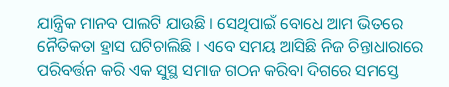ଯାନ୍ତ୍ରିକ ମାନବ ପାଲଟି ଯାଉଛି । ସେଥିପାଇଁ ବୋଧେ ଆମ ଭିତରେ ନୈତିକତା ହ୍ରାସ ଘଟିଚାଲିଛି । ଏବେ ସମୟ ଆସିଛି ନିଜ ଚିନ୍ତାଧାରାରେ ପରିବର୍ତ୍ତନ କରି ଏକ ସୁସ୍ଥ ସମାଜ ଗଠନ କରିବା ଦିଗରେ ସମସ୍ତେ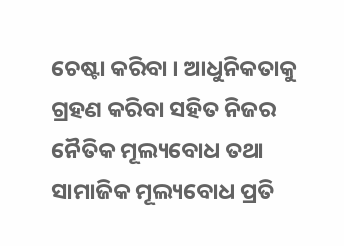ଚେଷ୍ଟା କରିବା । ଆଧୁନିକତାକୁ ଗ୍ରହଣ କରିବା ସହିତ ନିଜର ନୈତିକ ମୂଲ୍ୟବୋଧ ତଥା ସାମାଜିକ ମୂଲ୍ୟବୋଧ ପ୍ରତି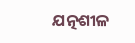ଯତ୍ନଶୀଳ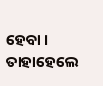ହେବା । ତାହାହେଲେ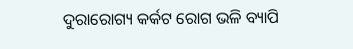ଦୁରାରୋଗ୍ୟ କର୍କଟ ରୋଗ ଭଳି ବ୍ୟାପି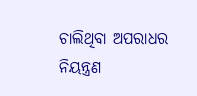ଚାଲିଥିବା ଅପରାଧର ନିୟନ୍ତ୍ରଣ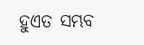ହୁଏତ ସମ୍ଭବ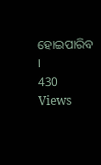ହୋଇପାରିବ ।
430 Views